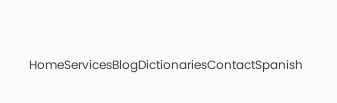HomeServicesBlogDictionariesContactSpanish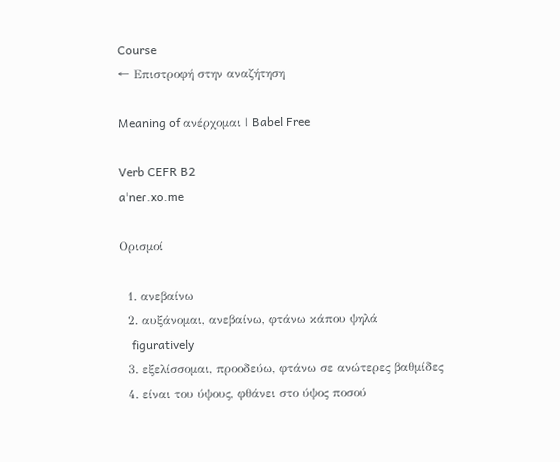Course
← Επιστροφή στην αναζήτηση

Meaning of ανέρχομαι | Babel Free

Verb CEFR B2
aˈneɾ.xo.me

Ορισμοί

  1. ανεβαίνω
  2. αυξάνομαι, ανεβαίνω, φτάνω κάπου ψηλά
    figuratively
  3. εξελίσσομαι, προοδεύω, φτάνω σε ανώτερες βαθμίδες
  4. είναι του ύψους, φθάνει στο ύψος ποσού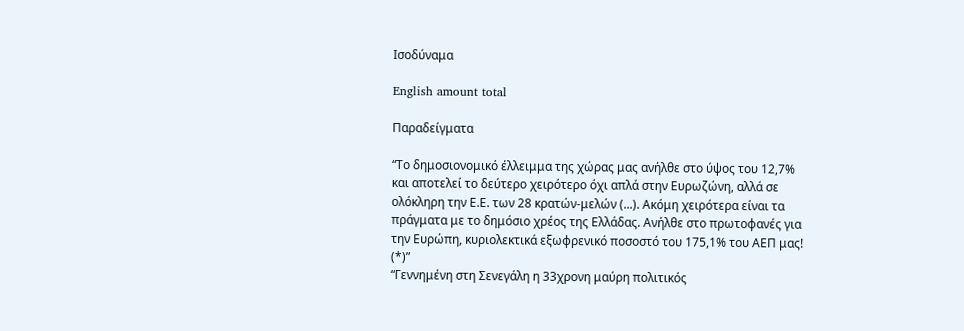Ισοδύναμα

English amount total

Παραδείγματα

“Το δημοσιονομικό έλλειμμα της χώρας μας ανήλθε στο ύψος του 12,7% και αποτελεί το δεύτερο χειρότερο όχι απλά στην Ευρωζώνη, αλλά σε ολόκληρη την Ε.Ε. των 28 κρατών-μελών (...). Ακόμη χειρότερα είναι τα πράγματα με το δημόσιο χρέος της Ελλάδας. Ανήλθε στο πρωτοφανές για την Ευρώπη, κυριολεκτικά εξωφρενικό ποσοστό του 175,1% του ΑΕΠ μας! (*)”
“Γεννημένη στη Σενεγάλη η 33χρονη μαύρη πολιτικός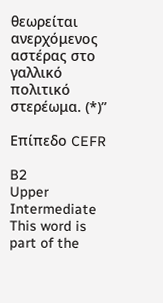θεωρείται ανερχόμενος αστέρας στο γαλλικό πολιτικό στερέωμα. (*)”

Επίπεδο CEFR

B2
Upper Intermediate
This word is part of the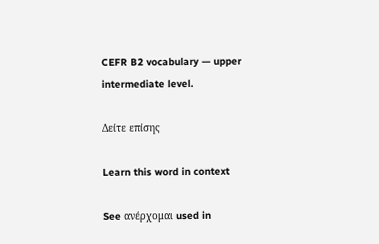CEFR B2 vocabulary — upper intermediate level.

Δείτε επίσης

Learn this word in context

See ανέρχομαι used in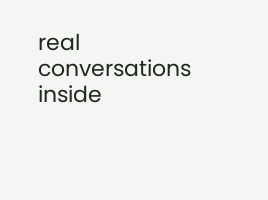real conversations inside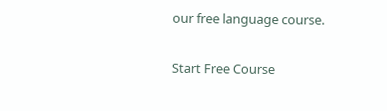our free language course.

Start Free Course